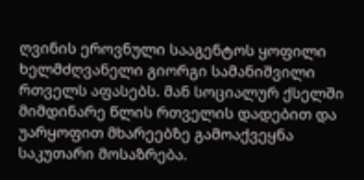ღვინის ეროვნული სააგენტოს ყოფილი ხელმძღვანელი გიორგი სამანიშვილი რთველს აფასებს. მან სოციალურ ქსელში მიმდინარე წლის რთველის დადებით და უარყოფით მხარეებზე გამოაქვეყნა საკუთარი მოსაზრება.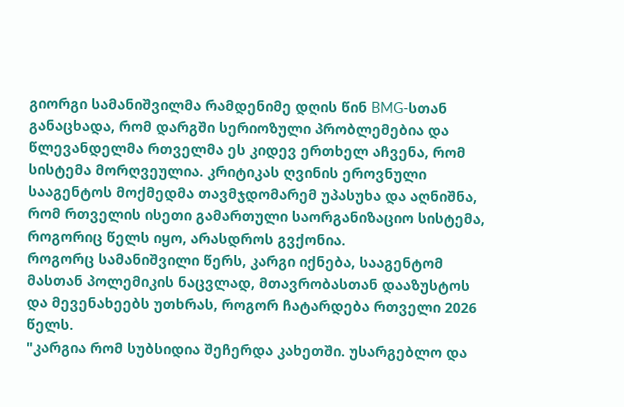გიორგი სამანიშვილმა რამდენიმე დღის წინ BMG-სთან განაცხადა, რომ დარგში სერიოზული პრობლემებია და წლევანდელმა რთველმა ეს კიდევ ერთხელ აჩვენა, რომ სისტემა მორღვეულია. კრიტიკას ღვინის ეროვნული სააგენტოს მოქმედმა თავმჯდომარემ უპასუხა და აღნიშნა, რომ რთველის ისეთი გამართული საორგანიზაციო სისტემა, როგორიც წელს იყო, არასდროს გვქონია.
როგორც სამანიშვილი წერს, კარგი იქნება, სააგენტომ მასთან პოლემიკის ნაცვლად, მთავრობასთან დააზუსტოს და მევენახეებს უთხრას, როგორ ჩატარდება რთველი 2026 წელს.
"კარგია რომ სუბსიდია შეჩერდა კახეთში. უსარგებლო და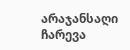არაჯანსაღი ჩარევა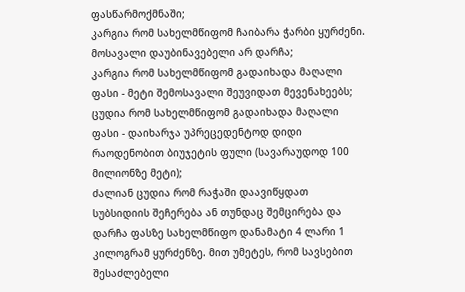ფასწარმოქმნაში;
კარგია რომ სახელმწიფომ ჩაიბარა ჭარბი ყურძენი. მოსავალი დაუბინავებელი არ დარჩა;
კარგია რომ სახელმწიფომ გადაიხადა მაღალი ფასი - მეტი შემოსავალი შეუვიდათ მევენახეებს;
ცუდია რომ სახელმწიფომ გადაიხადა მაღალი ფასი - დაიხარჯა უპრეცედენტოდ დიდი რაოდენობით ბიუჯეტის ფული (სავარაუდოდ 100 მილიონზე მეტი);
ძალიან ცუდია რომ რაჭაში დაავიწყდათ სუბსიდიის შეჩერება ან თუნდაც შემცირება და დარჩა ფასზე სახელმწიფო დანამატი 4 ლარი 1 კილოგრამ ყურძენზე. მით უმეტეს, რომ სავსებით შესაძლებელი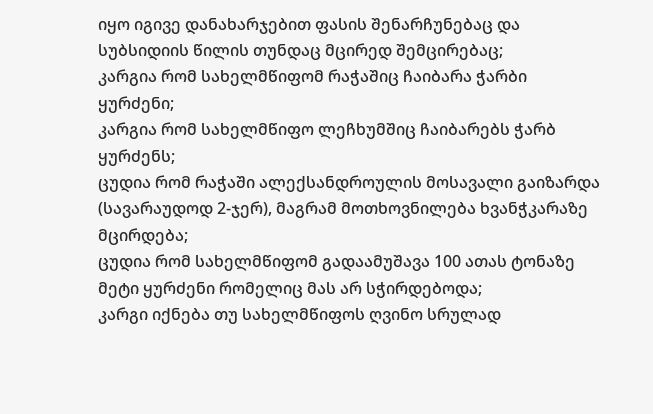იყო იგივე დანახარჯებით ფასის შენარჩუნებაც და სუბსიდიის წილის თუნდაც მცირედ შემცირებაც;
კარგია რომ სახელმწიფომ რაჭაშიც ჩაიბარა ჭარბი ყურძენი;
კარგია რომ სახელმწიფო ლეჩხუმშიც ჩაიბარებს ჭარბ ყურძენს;
ცუდია რომ რაჭაში ალექსანდროულის მოსავალი გაიზარდა (სავარაუდოდ 2-ჯერ), მაგრამ მოთხოვნილება ხვანჭკარაზე მცირდება;
ცუდია რომ სახელმწიფომ გადაამუშავა 100 ათას ტონაზე მეტი ყურძენი რომელიც მას არ სჭირდებოდა;
კარგი იქნება თუ სახელმწიფოს ღვინო სრულად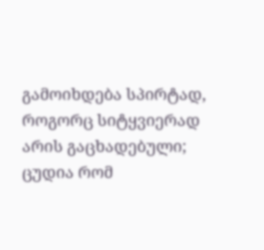გამოიხდება სპირტად, როგორც სიტყვიერად არის გაცხადებული;
ცუდია რომ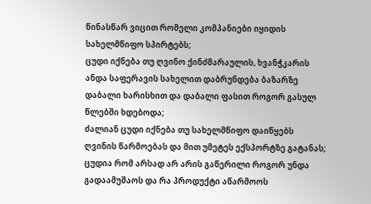წინასწარ ვიცით რომელი კომპანიები იყიდის სახელმწიფო სპირტებს;
ცუდი იქნება თუ ღვინო ქინძმარაულის, ხვანჭკარის ანდა საფერავის სახელით დაბრუნდება ბაზარზე დაბალი ხარისხით და დაბალი ფასით როგორ გასულ წლებში ხდებოდა;
ძალიან ცუდი იქნება თუ სახელმწიფო დაიწყებს ღვინის წარმოებას და მით უმეტეს ექსპორტზე გატანას;
ცუდია რომ არსად არ არის გაწერილი როგორ უნდა გადაამუშაოს და რა პროდუქტი აწარმოოს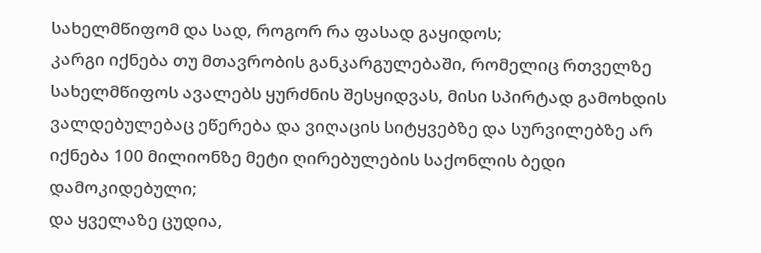სახელმწიფომ და სად, როგორ რა ფასად გაყიდოს;
კარგი იქნება თუ მთავრობის განკარგულებაში, რომელიც რთველზე სახელმწიფოს ავალებს ყურძნის შესყიდვას, მისი სპირტად გამოხდის ვალდებულებაც ეწერება და ვიღაცის სიტყვებზე და სურვილებზე არ იქნება 100 მილიონზე მეტი ღირებულების საქონლის ბედი დამოკიდებული;
და ყველაზე ცუდია,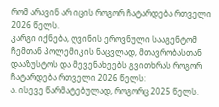რომ არავინ არ იცის როგორ ჩატარდება რთველი 2026 წელს.
კარგი იქნება, ღვინის ეროვნული სააგენტომ ჩემთან პოლემიკის ნაცვლად, მთავრობასთან დააზუსტოს და მევენახეებს გვითხრას როგორ ჩატარდება რთველი 2026 წელს:
ა. ისევე წარმატებულად, როგორც 2025 წელს.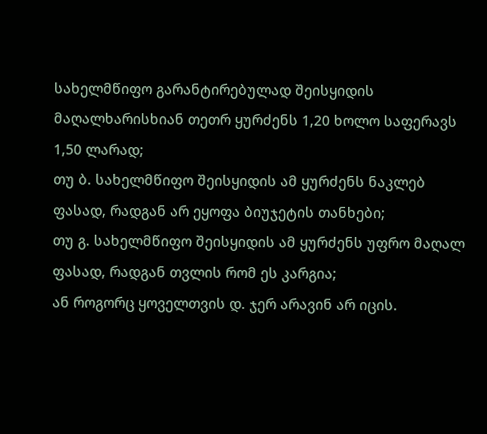სახელმწიფო გარანტირებულად შეისყიდის მაღალხარისხიან თეთრ ყურძენს 1,20 ხოლო საფერავს 1,50 ლარად;
თუ ბ. სახელმწიფო შეისყიდის ამ ყურძენს ნაკლებ ფასად, რადგან არ ეყოფა ბიუჯეტის თანხები;
თუ გ. სახელმწიფო შეისყიდის ამ ყურძენს უფრო მაღალ ფასად, რადგან თვლის რომ ეს კარგია;
ან როგორც ყოველთვის დ. ჯერ არავინ არ იცის.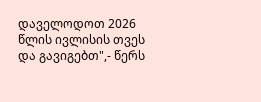დაველოდოთ 2026 წლის ივლისის თვეს და გავიგებთ",- წერს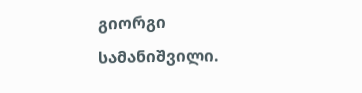გიორგი სამანიშვილი.